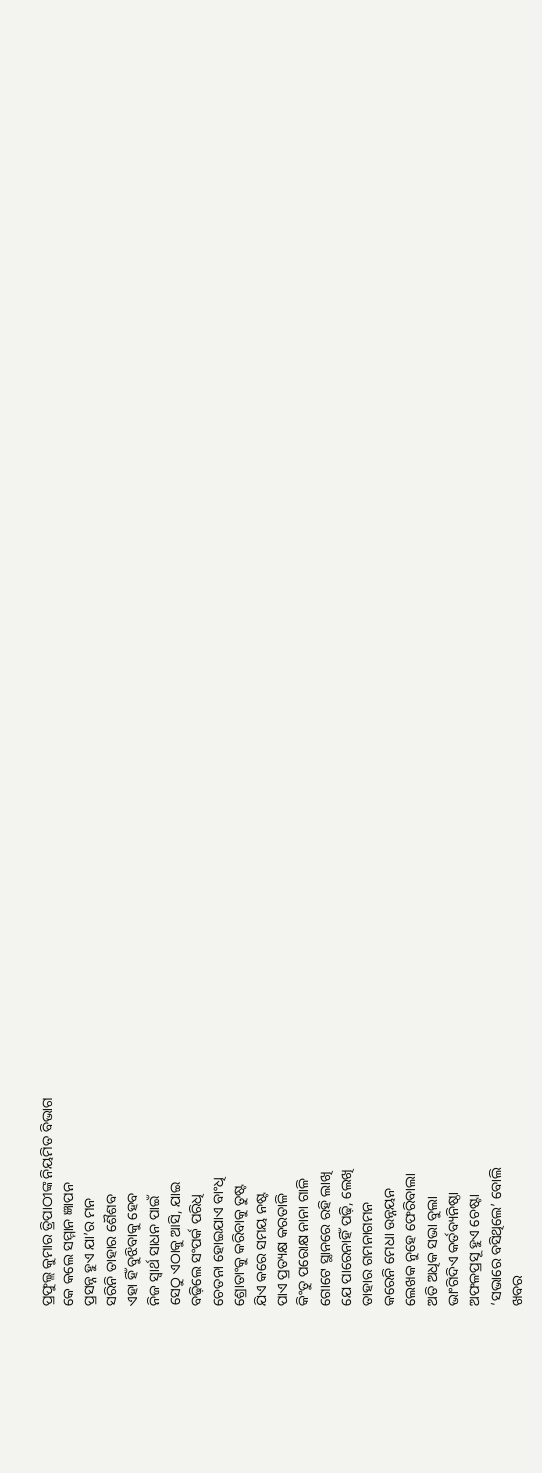ପ୍ରଫୁଲ୍ଲ କୁମାର ତ୍ରିପାଠୀଙ୍କ ନିୟମିତ ବିଭାଗ
କେ କଲେ ସମ୍ମାନ ଜ୍ଞାପନ
ପ୍ରସନ୍ନ ହୁଏ ଯା’ର ମନ
ସରିନି ତାହାର ଶୈଶବ
ଏହା ହିଁ ବୁଝିବାକୁ ହେବ
ନିଜ ସ୍ବାର୍ଥ ସାଧନ ପାଇଁ
ସେଠୁ ଏଠାକୁ ଆସି, ଯାଇ
ବଢ଼ିଲେ ସଂପର୍କ ପରିଧି
ଚେତନା ହୋଇଯାଏ ବାଂଧି
ଶ୍ରୋତାଂକୁ କରିବାକୁ ତୁଷ୍ଟ
ଯିଏ କରେ ସମୟ ନଷ୍ଟ
ପାଏ ପ୍ରତ୍ୟକ୍ଷ କରତାଳି
କିଂତୁ ପରୋକ୍ଷ ନାନା ଗାଳି
ଗୋଟେ ସ୍ଥାନରେ ରହି ଲାଖି
ଯେ ପାରେନାହିଁ ପଢ଼ି, ଲେଖି
ତାହାର ଗମନାଗମନ
କରେନି ମେଧା ଉନ୍ନୟନ
ଲେଖକ ନୁହେ ଫେରିବାଲା
ଅତି ଅଧିକ ସଭା ବୁଲା
ଭାଂଗିଦିଏ କର୍ତବ୍ୟନିଷ୍ଠା
ଅଫଳପ୍ରସୂ ହୁଏ ଚେଷ୍ଟା
‘ସଭାରେ ବସିଥିଲେ’ ବୋଲି
ଖବର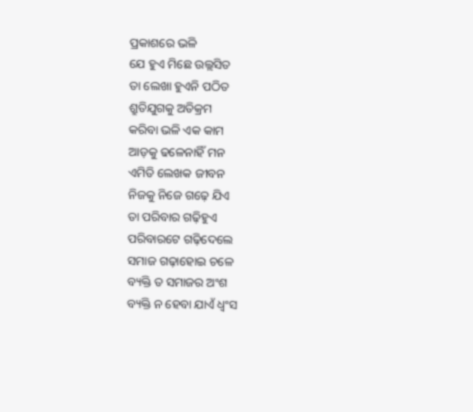ପ୍ରକାଶରେ ଭଳି
ଯେ ହୁଏ ମିଛେ ଉଲ୍ଲସିତ
ତା ଲେଖା ହୁଏନି ପଠିତ
ଶ୍ରୁତିଯୁଗକୁ ଅତିକ୍ରମ
କରିବା ଭଳି ଏକ କାମ
ଆଡ଼କୁ ଢଳେନାହିଁ ମନ
ଏମିତି ଲେଖକ ଜୀବନ
ନିଜକୁ ନିଜେ ଗଢ଼େ ଯିଏ
ତା ପରିବାର ଗଢ଼ିହୁଏ
ପରିବାରଟେ ଗଢ଼ିଦେଲେ
ସମାଜ ଗଢ଼ାହୋଇ ଚଳେ
ବ୍ୟକ୍ତି ତ ସମାଜର ଅଂଶ
ବ୍ୟକ୍ତି ନ ହେବା ଯାଏଁ ଧ୍ବଂସ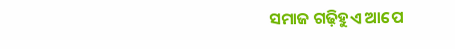ସମାଜ ଗଢ଼ିହୁଏ ଆପେ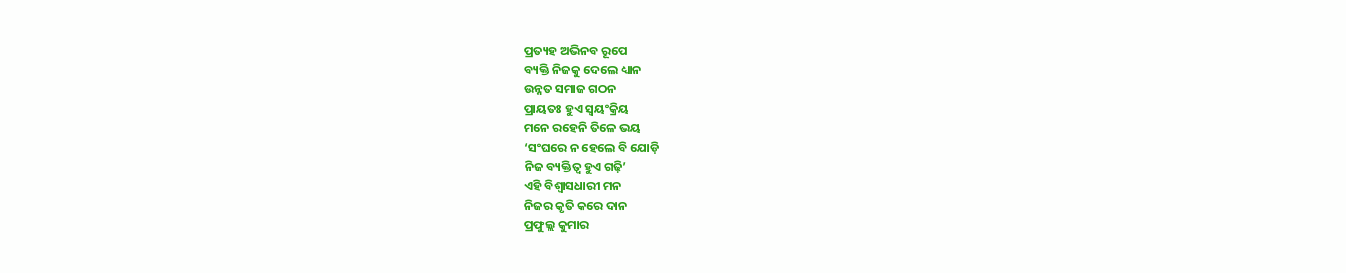ପ୍ରତ୍ୟହ ଅଭିନବ ରୂପେ
ବ୍ୟକ୍ତି ନିଜକୁ ଦେଲେ ଧ୍ୟାନ
ଉନ୍ନତ ସମାଜ ଗଠନ
ପ୍ରାୟତଃ ହୁଏ ସ୍ବୟଂକ୍ରିୟ
ମନେ ରହେନି ତିଳେ ଭୟ
‘ସଂଘରେ ନ ହେଲେ ବି ଯୋଡ଼ି
ନିଜ ବ୍ୟକ୍ତିତ୍ୱ ହୁଏ ଗଢ଼ି’
ଏହି ବିଶ୍ବାସଧାରୀ ମନ
ନିଜର କୃତି କରେ ଦାନ
ପ୍ରଫୁଲ୍ଲ କୁମାର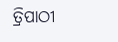ତ୍ରିପାଠୀ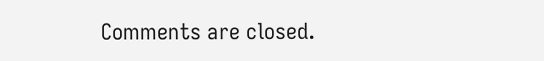Comments are closed.